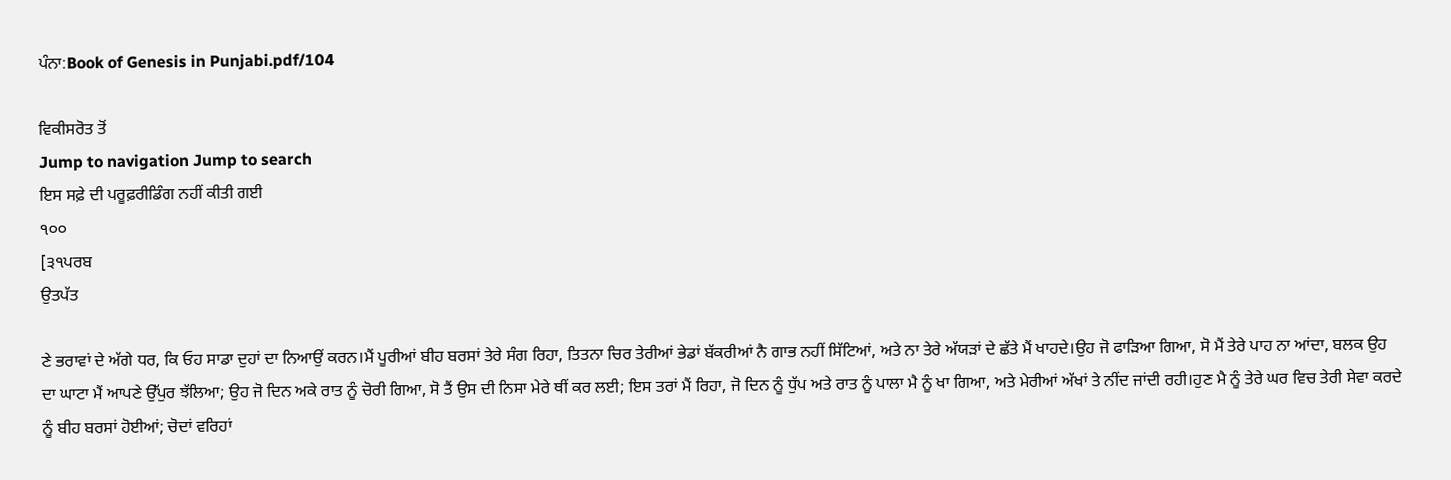ਪੰਨਾ:Book of Genesis in Punjabi.pdf/104

ਵਿਕੀਸਰੋਤ ਤੋਂ
Jump to navigation Jump to search
ਇਸ ਸਫ਼ੇ ਦੀ ਪਰੂਫ਼ਰੀਡਿੰਗ ਨਹੀਂ ਕੀਤੀ ਗਈ
੧੦੦
[੩੧ਪਰਬ
ਉਤਪੱਤ

ਣੇ ਭਰਾਵਾਂ ਦੇ ਅੱਗੇ ਧਰ, ਕਿ ਓਹ ਸਾਡਾ ਦੁਹਾਂ ਦਾ ਨਿਆਉਂ ਕਰਨ।ਮੈਂ ਪੂਰੀਆਂ ਬੀਹ ਬਰਸਾਂ ਤੇਰੇ ਸੰਗ ਰਿਹਾ, ਤਿਤਨਾ ਚਿਰ ਤੇਰੀਆਂ ਭੇਡਾਂ ਬੱਕਰੀਆਂ ਨੈ ਗਾਭ ਨਹੀਂ ਸਿੱਟਿਆਂ, ਅਤੇ ਨਾ ਤੇਰੇ ਅੱਯੜਾਂ ਦੇ ਛੱਤੇ ਮੈਂ ਖਾਹਦੇ।ਉਹ ਜੋ ਫਾੜਿਆ ਗਿਆ, ਸੋ ਮੈਂ ਤੇਰੇ ਪਾਹ ਨਾ ਆਂਦਾ, ਬਲਕ ਉਹ ਦਾ ਘਾਟਾ ਮੈਂ ਆਪਣੇ ਉੱਪੁਰ ਝੱਲਿਆ; ਉਹ ਜੋ ਦਿਨ ਅਕੇ ਰਾਤ ਨੂੰ ਚੋਰੀ ਗਿਆ, ਸੋ ਤੈਂ ਉਸ ਦੀ ਨਿਸਾ ਮੇਰੇ ਥੀਂ ਕਰ ਲਈ; ਇਸ ਤਰਾਂ ਮੈਂ ਰਿਹਾ, ਜੋ ਦਿਨ ਨੂੰ ਧੁੱਪ ਅਤੇ ਰਾਤ ਨੂੰ ਪਾਲਾ ਮੈ ਨੂੰ ਖਾ ਗਿਆ, ਅਤੇ ਮੇਰੀਆਂ ਅੱਖਾਂ ਤੇ ਨੀਂਦ ਜਾਂਦੀ ਰਹੀ।ਹੁਣ ਮੈ ਨੂੰ ਤੇਰੇ ਘਰ ਵਿਚ ਤੇਰੀ ਸੇਵਾ ਕਰਦੇ ਨੂੰ ਬੀਹ ਬਰਸਾਂ ਹੋਈਆਂ; ਚੋਦਾਂ ਵਰਿਹਾਂ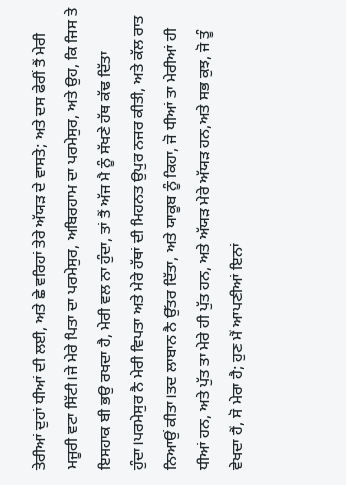ਤੇਰੀਆਂ ਦੁਹਾਂ ਧੀਆਂ ਦੀ ਲਈ, ਅਤੇ ਛੇ ਵਰਿਹਾਂ ਤੇਰੇ ਅੱਯੜ ਦੇ ਵਾਸਤੇ; ਅਤੇ ਦਸ ਫੇਰੀਂ ਤੈਂ ਮੇਰੀ ਮਜੂਰੀ ਵਟਾ ਸਿੱਟੀ।ਜੇ ਮੇਰੇ ਪਿਤਾ ਦਾ ਪਰਮੇਸੁਰ, ਅਬਿਰਹਾਮ ਦਾ ਪਰਮੇਸੁਰ, ਅਤੇ ਉਹ, ਕਿ ਜਿਸ ਤੇ ਇਸਹਾਕ ਬੀ ਭਉ ਰਖਦਾ ਹੈ, ਮੇਰੀ ਵਲ ਨਾ ਹੁੰਦਾ, ਤਾਂ ਤੈਂ ਅੱਜ ਮੈ ਨੂੰ ਸੱਖਣੇ ਹੱਥ ਕੱਢ ਦਿੱਤਾ ਹੁੰਦਾ।ਪਰਮੇਸੁਰ ਨੈ ਮੇਰੀ ਵਿਪਤਾ ਅਤੇ ਮੇਰੇ ਹੱਥਾਂ ਦੀ ਮਿਹਨਤ ਉਪੁਰ ਨਜਰ ਕੀਤੀ, ਅਤੇ ਕੱਲ ਰਾਤ ਨਿਆਉਂ ਕੀਤਾ।ਤਦ ਲਾਬਾਨ ਨੈ ਉੱਤਰ ਦਿੱਤਾ, ਅਤੇ ਯਾਕੂਬ ਨੂੰ ਕਿਹਾ, ਜੋ ਧੀਆਂ ਤਾ ਮੇਰੀਆਂ ਹੀ ਧੀਆਂ ਹਨ, ਅਤੇ ਪੁੱਤ ਤਾ ਮੇਰੇ ਹੀ ਪੁੱਤ ਹਨ, ਅਤੇ ਅੱਯੜ ਮੇਰੇ ਅੱਯੜ ਹਨ,ਅਤੇ ਸਭ ਕੁਝ, ਜੋ ਤੂੰ ਵੇਖਦਾ ਹੈਂ, ਸੋ ਮੇਰਾ ਹੈ; ਹੁਣ ਮੈਂ ਆਪਣੀਆਂ ਇਨਾਂ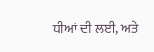ਧੀਆਂ ਦੀ ਲਈ, ਅਤੇ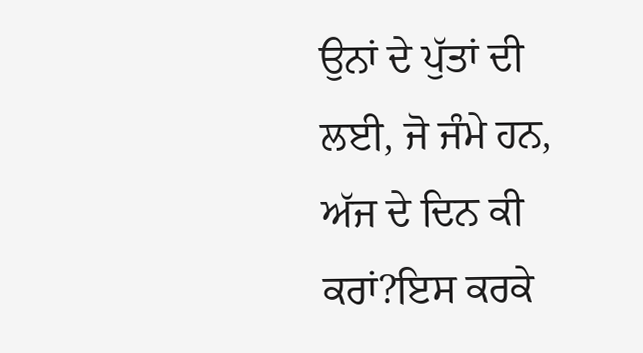ਉਨਾਂ ਦੇ ਪੁੱਤਾਂ ਦੀ ਲਈ, ਜੋ ਜੰਮੇ ਹਨ, ਅੱਜ ਦੇ ਦਿਨ ਕੀ ਕਰਾਂ?ਇਸ ਕਰਕੇ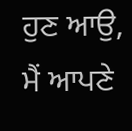ਹੁਣ ਆਉ, ਮੈਂ ਆਪਣੇ